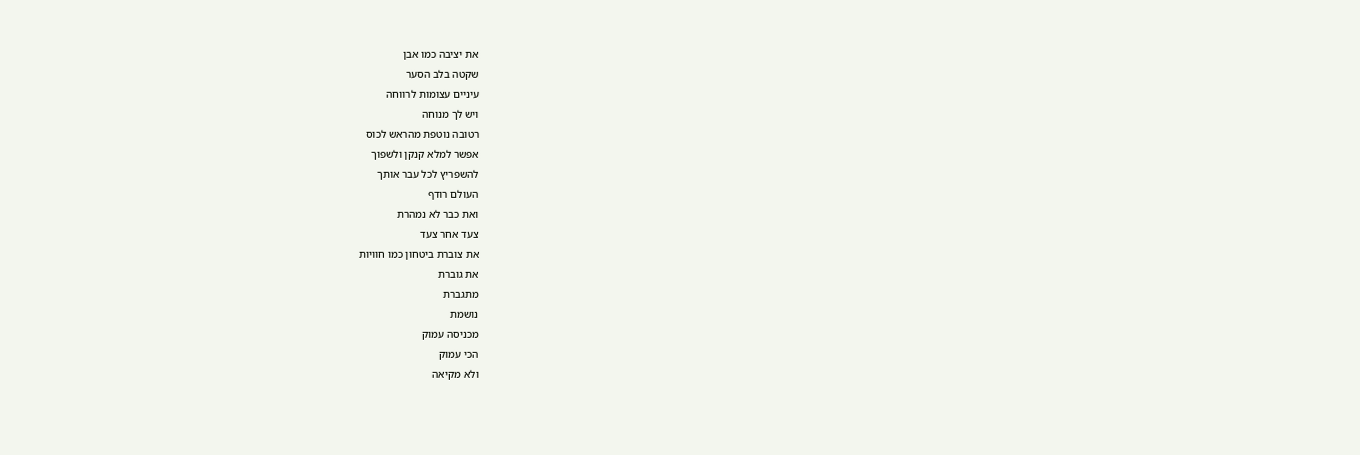את יציבה כמו אבן
שקטה בלב הסער
עיניים עצומות לרווחה
ויש לך מנוחה
רטובה נוטפת מהראש לכוס
אפשר למלא קנקן ולשפוך
להשפריץ לכל עבר אותך
העולם רודף
ואת כבר לא נמהרת
צעד אחר צעד
את צוברת ביטחון כמו חוויות
את גוברת
מתגברת
נושמת
מכניסה עמוק
הכי עמוק
ולא מקיאה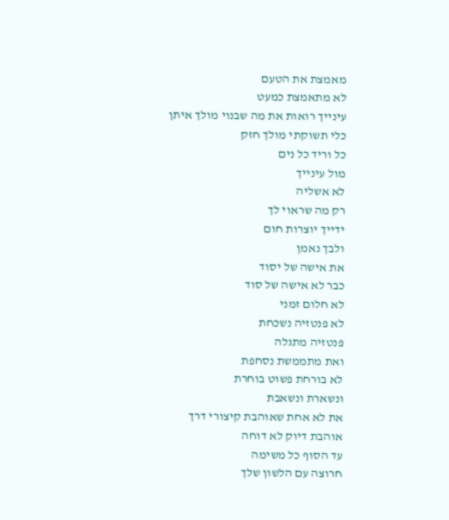מאמצת את הטעם
לא מתאמצת כמעט
עינייך רואות את מה שבנוי מולך איתן
כלי תשוקתי מולך חזק
כל וריד כל נים
מול עינייך
לא אשליה
רק מה שראוי לך
ידייך יוצרות חום
ולבך נאמן
את אישה של יסוד
כבר לא אישה של סוד
לא חלום זמני
לא פנטזיה נשכחת
פנטזיה מתגלה
ואת מתממשת נסחפת
לא בורחת פשוט בוחרת
ונשארת ונשאבת
את לא אחת שאוהבת קיצורי דרך
אוהבת דיוק לא דוחה
עד הסוף כל משימה
חרוצה עם הלשון שלך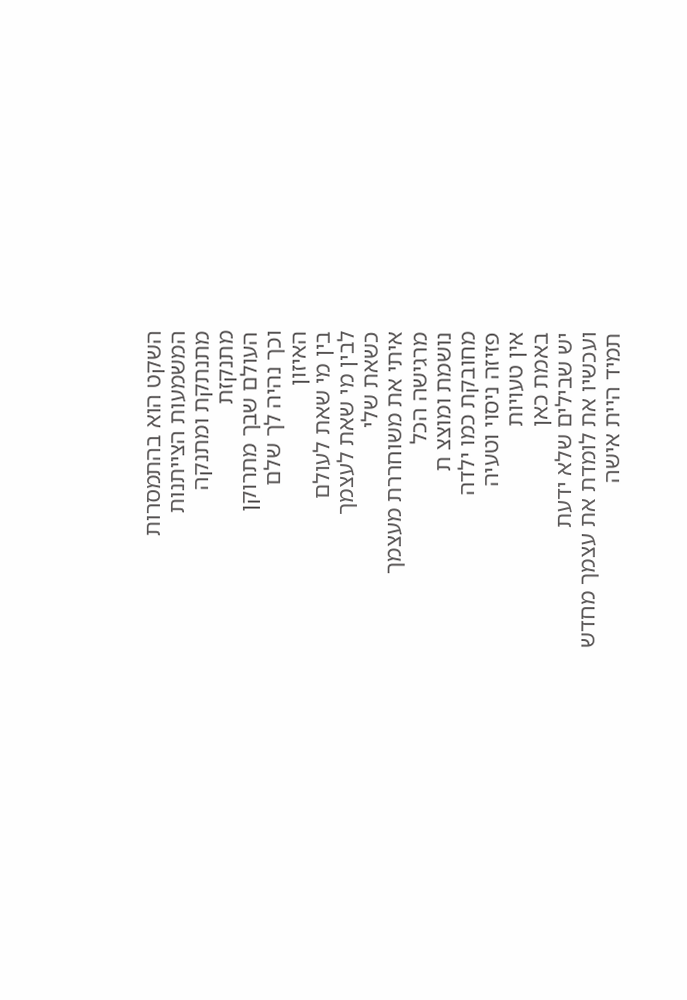השקט הוא בהתמסרות
המשמעות הצייתנות
מתנתקת ומתנקה
מתנקזת
העולם שבך מתרוקן
וכך נהיה לך שלם
האיזון
בין מי שאת לעולם
לבין מי שאת לעצמך
כשאת שלי
איתי את משוחררת מעצמך
מרגישה הכל
נושמת ומוצצ ת
מחובקת כמו ילדה
פזיזה ניסוי וטעיה
אין טעויות
באמת כאן
יש שבילים שלא ידעת
ועכשיו את לומדת את עצמך מחדש
תמיד היית אישה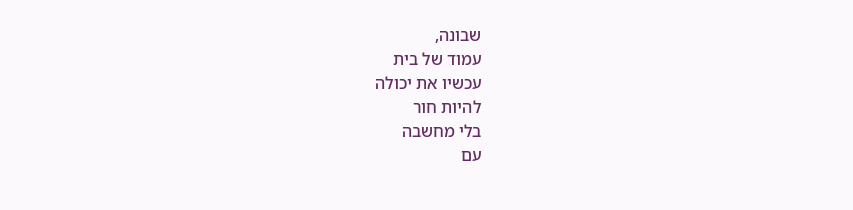שבונה,
עמוד של בית
עכשיו את יכולה
להיות חור
בלי מחשבה
עם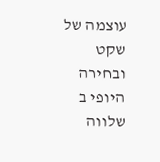עוצמה של שקט ובחירה
היופי ב שלווה